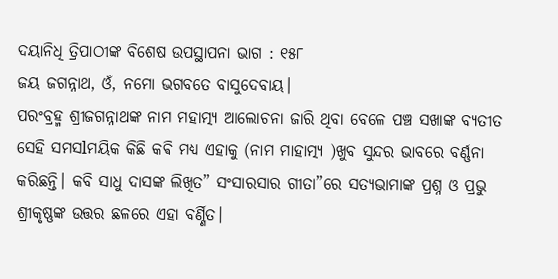ଦୟାନିଧି ତ୍ରିପାଠୀଙ୍କ ବିଶେଷ ଉପସ୍ଥାପନା ଭାଗ : ୧୫୮
ଜୟ ଜଗନ୍ନାଥ, ଓଁ, ନମୋ ଭଗବତେ ବାସୁଦେବାୟ।
ପରଂବ୍ରହ୍ମ ଶ୍ରୀଜଗନ୍ନାଥଙ୍କ ନାମ ମହାତ୍ମ୍ୟ ଆଲୋଚନା ଜାରି ଥିବା ବେଳେ ପଞ୍ଚ ସଖାଙ୍କ ବ୍ୟତୀତ ସେହି ସମସlମୟିକ କିଛି କଵି ମଧ୍ୟ ଏହାକୁ (ନାମ ମାହାତ୍ମ୍ୟ )ଖୁବ ସୁନ୍ଦର ଭାବରେ ବର୍ଣ୍ଣନା କରିଛନ୍ତି। କବି ସାଧୁ ଦାସଙ୍କ ଲିଖିତ” ସଂସାରସାର ଗୀତା”ରେ ସତ୍ୟଭାମାଙ୍କ ପ୍ରଶ୍ନ ଓ ପ୍ରଭୁ ଶ୍ରୀକୃଷ୍ଣଙ୍କ ଉତ୍ତର ଛଳରେ ଏହା ବର୍ଣ୍ଣିତ।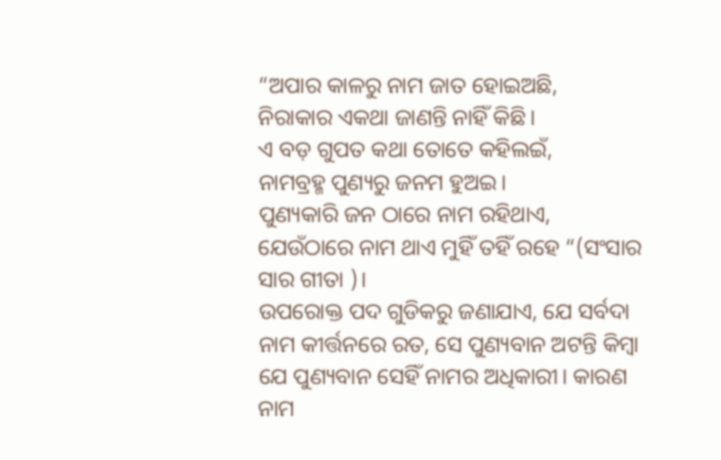“ଅପାର କାଳରୁ ନାମ ଜାତ ହୋଇଅଛି,
ନିରାକାର ଏକଥା ଜାଣନ୍ତି ନାହିଁ କିଛି।
ଏ ବଡ଼ ଗୁପତ କଥା ତୋତେ କହିଲଇଁ,
ନାମବ୍ରହ୍ମ ପୁଣ୍ୟରୁ ଜନମ ହୁଅଇ।
ପୁଣ୍ୟକାରି ଜନ ଠାରେ ନାମ ରହିଥାଏ,
ଯେଉଁଠାରେ ନାମ ଥାଏ ମୁହିଁ ତହିଁ ରହେ “(ସଂସାର ସାର ଗୀତା )।
ଉପରୋକ୍ତ ପଦ ଗୁଡିକରୁ ଜଣାଯାଏ, ଯେ ସର୍ବଦା ନାମ କୀର୍ତ୍ତନରେ ରତ, ସେ ପୁଣ୍ୟବାନ ଅଟନ୍ତି କିମ୍ବା ଯେ ପୁଣ୍ୟବାନ ସେହିଁ ନାମର ଅଧିକାରୀ। କାରଣ ନାମ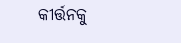କୀର୍ତ୍ତନକୁ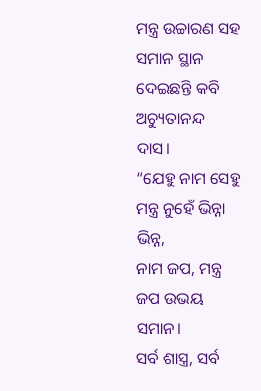ମନ୍ତ୍ର ଉଚ୍ଚାରଣ ସହ ସମାନ ସ୍ଥାନ ଦେଇଛନ୍ତି କବି ଅଚ୍ୟୁତାନନ୍ଦ ଦାସ।
“ଯେହୁ ନାମ ସେହୁ ମନ୍ତ୍ର ନୁହେଁ ଭିନ୍ନା ଭିନ୍ନ,
ନାମ ଜପ, ମନ୍ତ୍ର ଜପ ଉଭୟ ସମାନ।
ସର୍ବ ଶାସ୍ତ୍ର, ସର୍ବ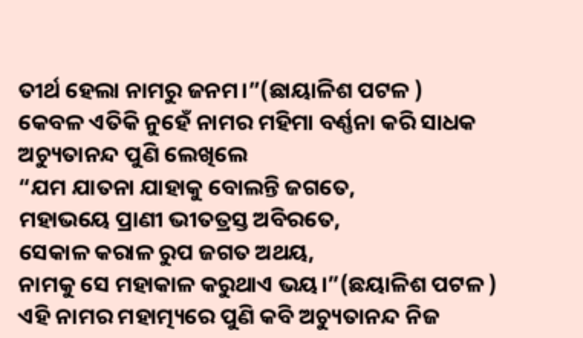ତୀର୍ଥ ହେଲା ନାମରୁ ଜନମ।”(ଛାୟାଳିଶ ପଟଳ )
କେବଳ ଏତିକି ନୁହେଁ ନାମର ମହିମା ବର୍ଣ୍ଣନା କରି ସାଧକ ଅଚ୍ୟୁତାନନ୍ଦ ପୁଣି ଲେଖିଲେ
“ଯମ ଯାତନା ଯାହାକୁ ବୋଲନ୍ତି ଜଗତେ,
ମହାଭୟେ ପ୍ରାଣୀ ଭୀତତ୍ରସ୍ତ ଅବିରତେ,
ସେକାଳ କରାଳ ରୁପ ଜଗତ ଅଥୟ,
ନାମକୁ ସେ ମହାକାଳ କରୁଥାଏ ଭୟ।”(ଛୟାଳିଶ ପଟଳ )
ଏହି ନାମର ମହାତ୍ମ୍ୟରେ ପୁଣି କବି ଅଚ୍ୟୁତାନନ୍ଦ ନିଜ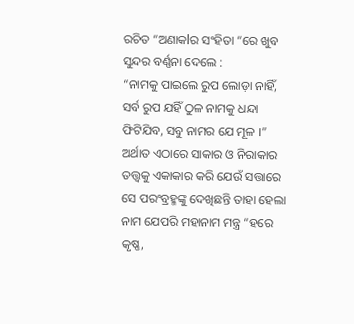ରଚିତ “ଅଣାକlର ସଂହିତା “ରେ ଖୁବ ସୁନ୍ଦର ବର୍ଣ୍ଣନା ଦେଲେ :
“ନାମକୁ ପାଇଲେ ରୁପ ଲୋଡ଼ା ନାହିଁ, ସର୍ବ ରୁପ ଯହିଁ ଠୁଳ ନାମକୁ ଧନ୍ଦା ଫିଟିଯିବ, ସବୁ ନାମର ଯେ ମୂଳ ।”
ଅର୍ଥାତ ଏଠାରେ ସାକାର ଓ ନିରାକାର ତତ୍ତ୍ୱକୁ ଏକାକାର କରି ଯେଉଁ ସତ୍ତାରେ ସେ ପରଂବ୍ରହ୍ମଙ୍କୁ ଦେଖିଛନ୍ତି ତାହା ହେଲା ନାମ ଯେପରି ମହାନାମ ମନ୍ତ୍ର “ହରେ କୃଷ୍ଣ,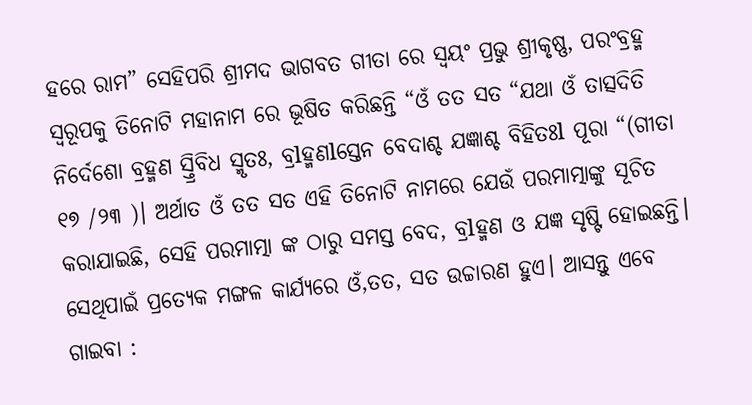ହରେ ରାମ” ସେହିପରି ଶ୍ରୀମଦ ଭାଗବତ ଗୀତା ରେ ସ୍ୱୟଂ ପ୍ରଭୁ ଶ୍ରୀକୃଷ୍ଣ, ପରଂବ୍ରହ୍ମ ସ୍ୱରୂପକୁ ତିନୋଟି ମହାନାମ ରେ ଭୂଷିତ କରିଛନ୍ତି “ଓଁ ତତ ସତ “ଯଥା ଓଁ ତାତ୍ସଦିତି ନିର୍ଦେଶୋ ବ୍ରହ୍ମଣ ସ୍ତ୍ରିବିଧ ସ୍ମୃତଃ, ବ୍ରlହ୍ମଣlସ୍ତେନ ବେଦାଶ୍ଚ ଯଜ୍ଞାଶ୍ଚ ବିହିତଃl ପୂରା “(ଗୀତା ୧୭ /୨୩ )। ଅର୍ଥାତ ଓଁ ତତ ସତ ଏହି ତିନୋଟି ନାମରେ ଯେଉଁ ପରମାତ୍ମାଙ୍କୁ ସୂଚିତ କରାଯାଇଛି, ସେହି ପରମାତ୍ମା ଙ୍କ ଠାରୁ ସମସ୍ତ ବେଦ, ବ୍ରlହ୍ମଣ ଓ ଯଜ୍ଞ ସୃଷ୍ଟି ହୋଇଛନ୍ତି। ସେଥିପାଇଁ ପ୍ରତ୍ୟେକ ମଙ୍ଗଳ କାର୍ଯ୍ୟରେ ଓଁ,ତତ, ସତ ଉଚ୍ଚାରଣ ହୁଏ। ଆସନ୍ତୁ ଏବେ ଗାଇବା :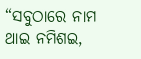“ସବୁଠାରେ ନାମ ଥାଇ ନମିଶଇ,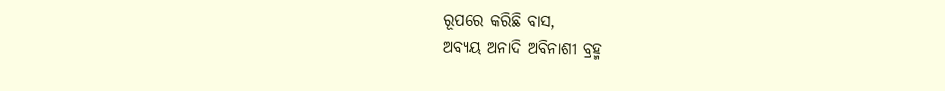ରୂପରେ କରିଛି ବାସ,
ଅବ୍ୟୟ ଅନାଦି ଅବିନାଶୀ ବ୍ରହ୍ମ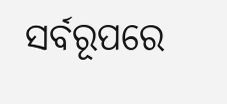ସର୍ବରୂପରେ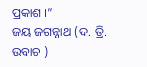ପ୍ରକାଶ ।”
ଜୟ ଜଗନ୍ନାଥ (ଦ. ତ୍ରି. ଉବାଚ )